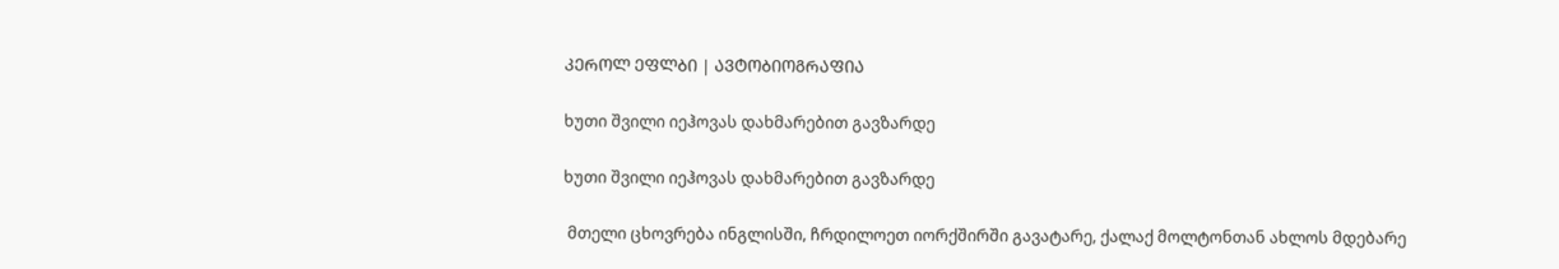ᲙᲔᲠᲝᲚ ᲔᲤᲚᲑᲘ | ᲐᲕᲢᲝᲑᲘᲝᲒᲠᲐᲤᲘᲐ

ხუთი შვილი იეჰოვას დახმარებით გავზარდე

ხუთი შვილი იეჰოვას დახმარებით გავზარდე

 მთელი ცხოვრება ინგლისში, ჩრდილოეთ იორქშირში გავატარე, ქალაქ მოლტონთან ახლოს მდებარე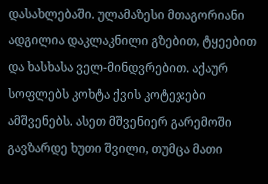დასახლებაში. ულამაზესი მთაგორიანი ადგილია დაკლაკნილი გზებით, ტყეებით და ხასხასა ველ-მინდვრებით. აქაურ სოფლებს კოხტა ქვის კოტეჯები ამშვენებს. ასეთ მშვენიერ გარემოში გავზარდე ხუთი შვილი, თუმცა მათი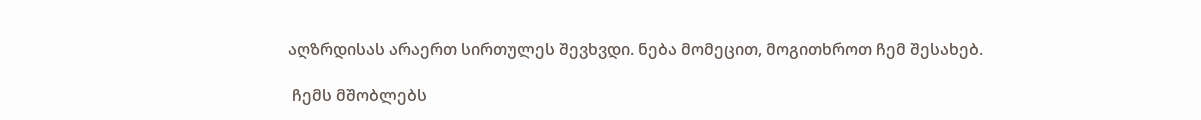აღზრდისას არაერთ სირთულეს შევხვდი. ნება მომეცით, მოგითხროთ ჩემ შესახებ.

 ჩემს მშობლებს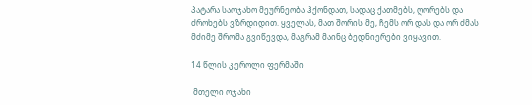პატარა საოჯახო მეურნეობა ჰქონდათ, სადაც ქათმებს, ღორებს და ძროხებს ვზრდიდით. ყველას, მათ შორის მე, ჩემს ორ დას და ორ ძმას მძიმე შრომა გვიწევდა, მაგრამ მაინც ბედნიერები ვიყავით.

14 წლის კეროლი ფერმაში

 მთელი ოჯახი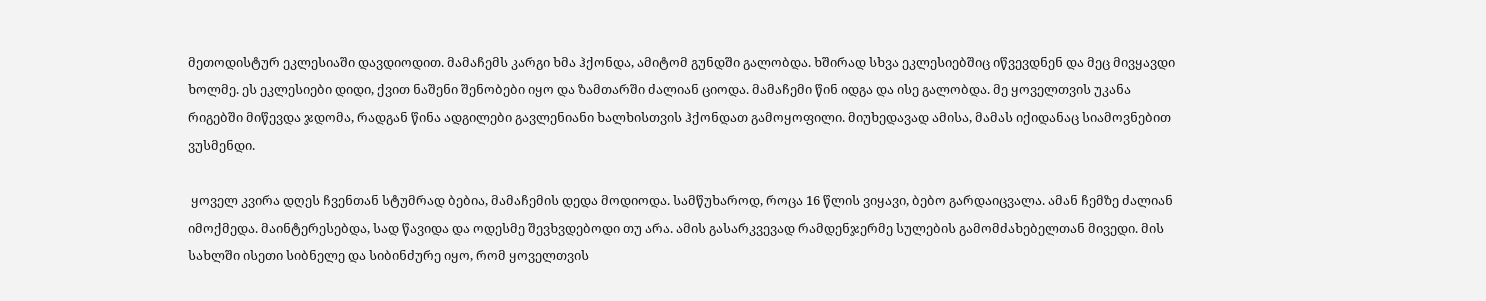მეთოდისტურ ეკლესიაში დავდიოდით. მამაჩემს კარგი ხმა ჰქონდა, ამიტომ გუნდში გალობდა. ხშირად სხვა ეკლესიებშიც იწვევდნენ და მეც მივყავდი ხოლმე. ეს ეკლესიები დიდი, ქვით ნაშენი შენობები იყო და ზამთარში ძალიან ციოდა. მამაჩემი წინ იდგა და ისე გალობდა. მე ყოველთვის უკანა რიგებში მიწევდა ჯდომა, რადგან წინა ადგილები გავლენიანი ხალხისთვის ჰქონდათ გამოყოფილი. მიუხედავად ამისა, მამას იქიდანაც სიამოვნებით ვუსმენდი.

 ყოველ კვირა დღეს ჩვენთან სტუმრად ბებია, მამაჩემის დედა მოდიოდა. სამწუხაროდ, როცა 16 წლის ვიყავი, ბებო გარდაიცვალა. ამან ჩემზე ძალიან იმოქმედა. მაინტერესებდა, სად წავიდა და ოდესმე შევხვდებოდი თუ არა. ამის გასარკვევად რამდენჯერმე სულების გამომძახებელთან მივედი. მის სახლში ისეთი სიბნელე და სიბინძურე იყო, რომ ყოველთვის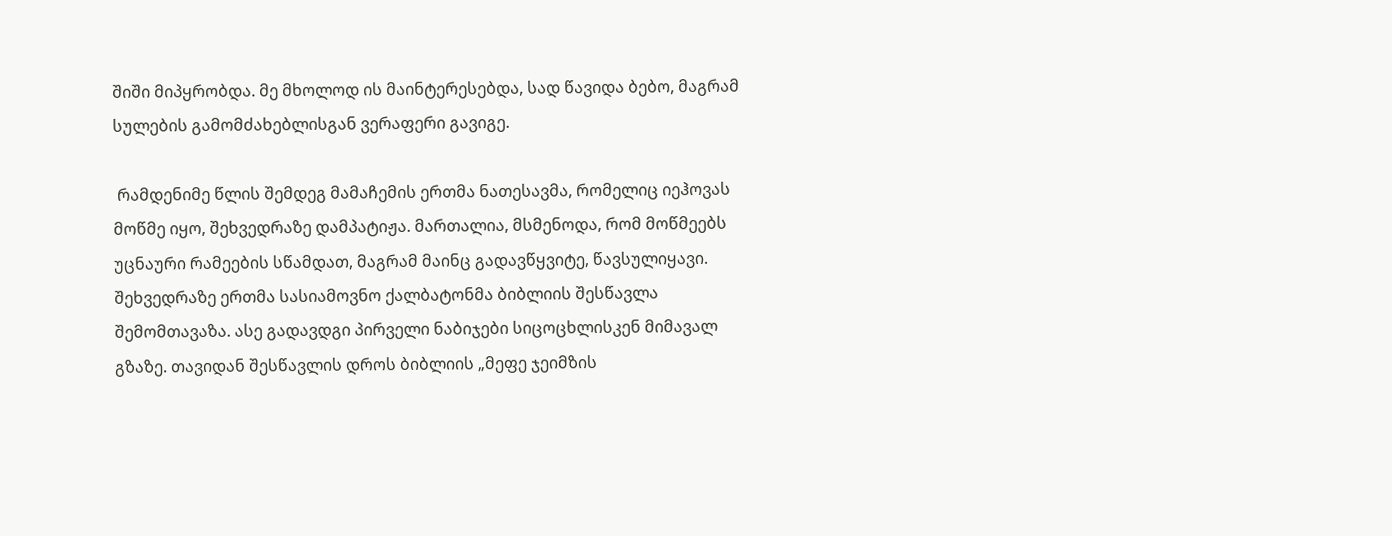შიში მიპყრობდა. მე მხოლოდ ის მაინტერესებდა, სად წავიდა ბებო, მაგრამ სულების გამომძახებლისგან ვერაფერი გავიგე.

 რამდენიმე წლის შემდეგ მამაჩემის ერთმა ნათესავმა, რომელიც იეჰოვას მოწმე იყო, შეხვედრაზე დამპატიჟა. მართალია, მსმენოდა, რომ მოწმეებს უცნაური რამეების სწამდათ, მაგრამ მაინც გადავწყვიტე, წავსულიყავი. შეხვედრაზე ერთმა სასიამოვნო ქალბატონმა ბიბლიის შესწავლა შემომთავაზა. ასე გადავდგი პირველი ნაბიჯები სიცოცხლისკენ მიმავალ გზაზე. თავიდან შესწავლის დროს ბიბლიის „მეფე ჯეიმზის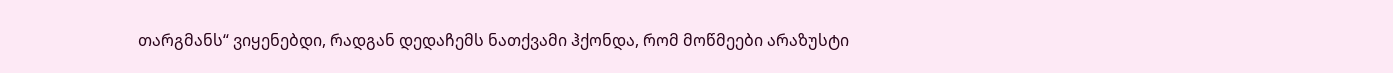თარგმანს“ ვიყენებდი, რადგან დედაჩემს ნათქვამი ჰქონდა, რომ მოწმეები არაზუსტი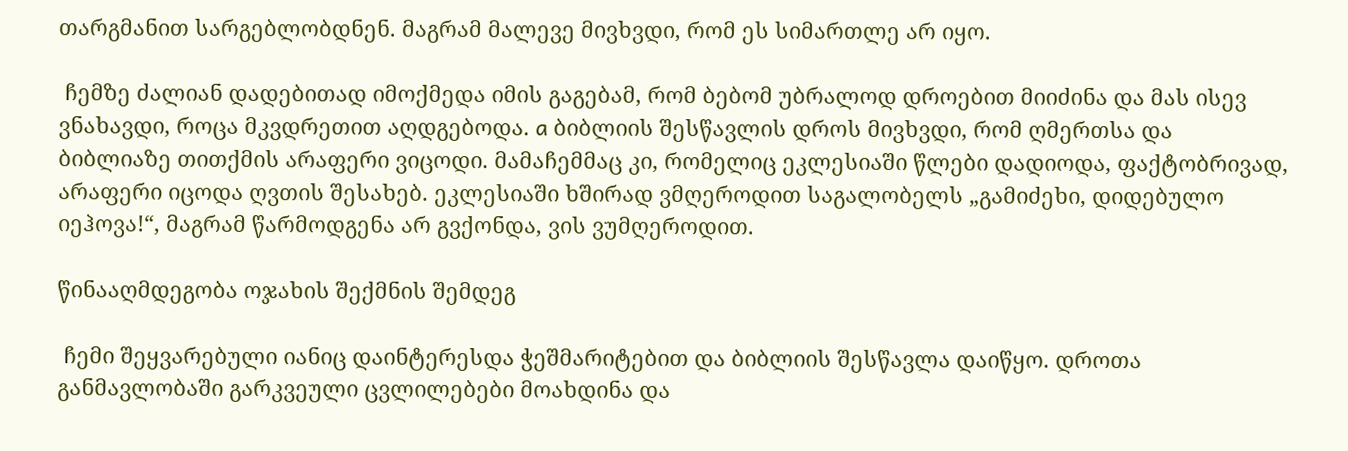თარგმანით სარგებლობდნენ. მაგრამ მალევე მივხვდი, რომ ეს სიმართლე არ იყო.

 ჩემზე ძალიან დადებითად იმოქმედა იმის გაგებამ, რომ ბებომ უბრალოდ დროებით მიიძინა და მას ისევ ვნახავდი, როცა მკვდრეთით აღდგებოდა. a ბიბლიის შესწავლის დროს მივხვდი, რომ ღმერთსა და ბიბლიაზე თითქმის არაფერი ვიცოდი. მამაჩემმაც კი, რომელიც ეკლესიაში წლები დადიოდა, ფაქტობრივად, არაფერი იცოდა ღვთის შესახებ. ეკლესიაში ხშირად ვმღეროდით საგალობელს „გამიძეხი, დიდებულო იეჰოვა!“, მაგრამ წარმოდგენა არ გვქონდა, ვის ვუმღეროდით.

წინააღმდეგობა ოჯახის შექმნის შემდეგ

 ჩემი შეყვარებული იანიც დაინტერესდა ჭეშმარიტებით და ბიბლიის შესწავლა დაიწყო. დროთა განმავლობაში გარკვეული ცვლილებები მოახდინა და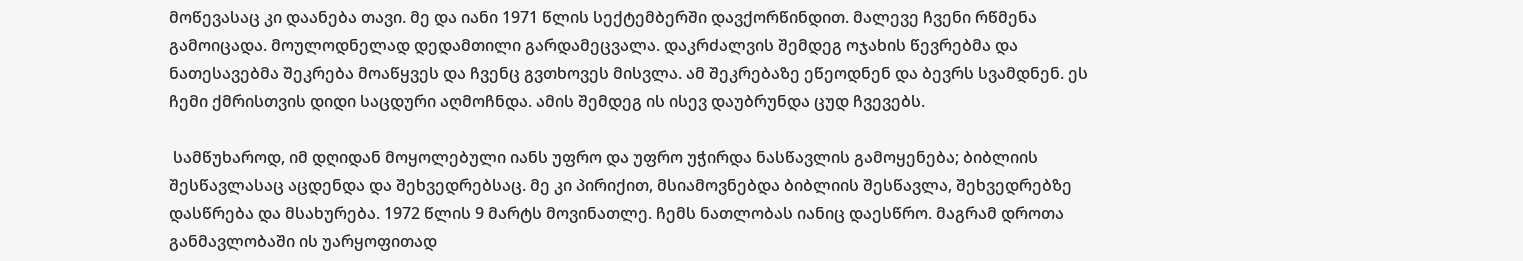მოწევასაც კი დაანება თავი. მე და იანი 1971 წლის სექტემბერში დავქორწინდით. მალევე ჩვენი რწმენა გამოიცადა. მოულოდნელად დედამთილი გარდამეცვალა. დაკრძალვის შემდეგ ოჯახის წევრებმა და ნათესავებმა შეკრება მოაწყვეს და ჩვენც გვთხოვეს მისვლა. ამ შეკრებაზე ეწეოდნენ და ბევრს სვამდნენ. ეს ჩემი ქმრისთვის დიდი საცდური აღმოჩნდა. ამის შემდეგ ის ისევ დაუბრუნდა ცუდ ჩვევებს.

 სამწუხაროდ, იმ დღიდან მოყოლებული იანს უფრო და უფრო უჭირდა ნასწავლის გამოყენება; ბიბლიის შესწავლასაც აცდენდა და შეხვედრებსაც. მე კი პირიქით, მსიამოვნებდა ბიბლიის შესწავლა, შეხვედრებზე დასწრება და მსახურება. 1972 წლის 9 მარტს მოვინათლე. ჩემს ნათლობას იანიც დაესწრო. მაგრამ დროთა განმავლობაში ის უარყოფითად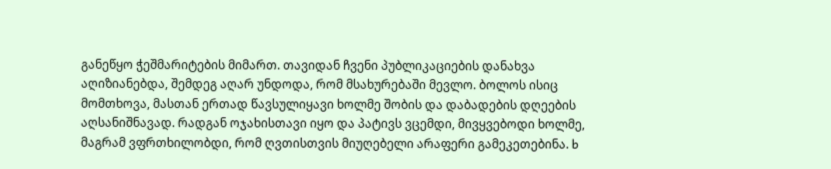განეწყო ჭეშმარიტების მიმართ. თავიდან ჩვენი პუბლიკაციების დანახვა აღიზიანებდა, შემდეგ აღარ უნდოდა, რომ მსახურებაში მევლო. ბოლოს ისიც მომთხოვა, მასთან ერთად წავსულიყავი ხოლმე შობის და დაბადების დღეების აღსანიშნავად. რადგან ოჯახისთავი იყო და პატივს ვცემდი, მივყვებოდი ხოლმე, მაგრამ ვფრთხილობდი, რომ ღვთისთვის მიუღებელი არაფერი გამეკეთებინა. b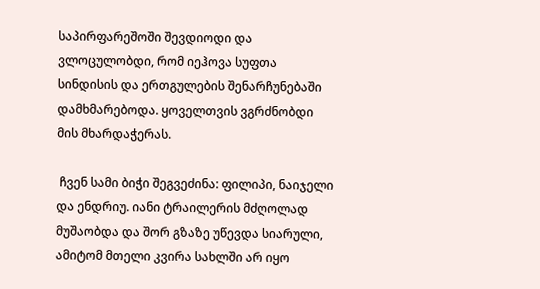საპირფარეშოში შევდიოდი და ვლოცულობდი, რომ იეჰოვა სუფთა სინდისის და ერთგულების შენარჩუნებაში დამხმარებოდა. ყოველთვის ვგრძნობდი მის მხარდაჭერას.

 ჩვენ სამი ბიჭი შეგვეძინა: ფილიპი, ნაიჯელი და ენდრიუ. იანი ტრაილერის მძღოლად მუშაობდა და შორ გზაზე უწევდა სიარული, ამიტომ მთელი კვირა სახლში არ იყო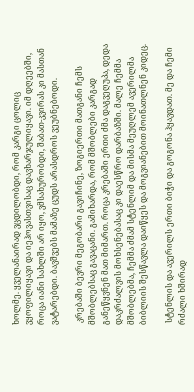ხოლმე. ყველანაირად ვცდილობდი, რომ კარგი ცოლიც ვყოფილიყავი და იეჰოვასთვისაც დავხარჯულიყავი. იმ დღეებში, როცა იანი სახლში არ იყო, ვმსახურობდი, შაბათ-კვირას კი მასთან ვატარებდი. ბავშვებს მამაზე ცუდს არასდროს ვეუბნებოდი.

 კრებაში ბევრი მეგობარი გავიჩინე, ზოგიერთი მათგანი ჩემს მშობლებსაც გავაცანი. გამიხარდა, რომ მშობლები კარგად განეწყვნენ მათ მიმართ. როცა კრებაში ერთი ძმა დაგვეღუპა, დედა დაკრძალვის მოხსენებასაც კი დაესწრო დარბაზში. მალე ჩემმა მშობლებმა, ჩემმა ძმამ სტენლიმ და მისმა მეუღლემ ავერილმა ბიბლიის შესწავლა დაიწყეს და მოგვიანებით მოინათლნენ კიდეც.

 სტენლის და ავერილს ერთი ბიჭი და გოგონა ჰყავდათ. მე და ჩემი რძალი ხშირად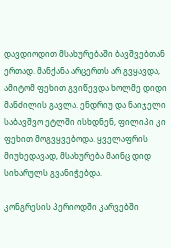დავდიოდით მსახურებაში ბავშვებთან ერთად. მანქანა არცერთს არ გვყავდა, ამიტომ ფეხით გვიწევდა ხოლმე დიდი მანძილის გავლა. ენდრიუ და ნაიჯელი საბავშვო ეტლში ისხდნენ, ფილიპი კი ფეხით მოგვყვებოდა. ყველაფრის მიუხედავად, მსახურება მაინც დიდ სიხარულს გვანიჭებდა.

კონგრესის პერიოდში კარვებში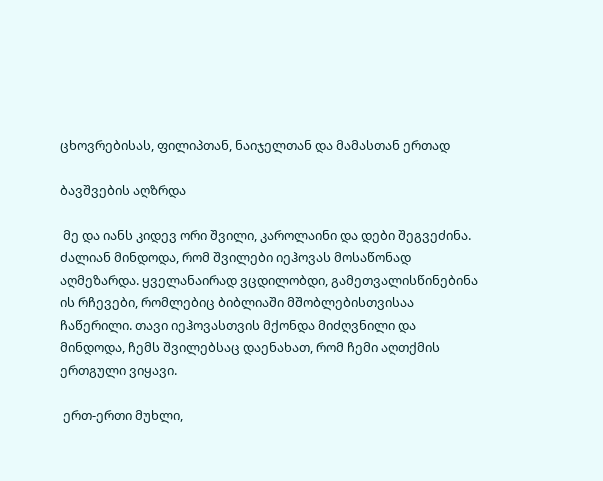ცხოვრებისას, ფილიპთან, ნაიჯელთან და მამასთან ერთად

ბავშვების აღზრდა

 მე და იანს კიდევ ორი შვილი, კაროლაინი და დები შეგვეძინა. ძალიან მინდოდა, რომ შვილები იეჰოვას მოსაწონად აღმეზარდა. ყველანაირად ვცდილობდი, გამეთვალისწინებინა ის რჩევები, რომლებიც ბიბლიაში მშობლებისთვისაა ჩაწერილი. თავი იეჰოვასთვის მქონდა მიძღვნილი და მინდოდა, ჩემს შვილებსაც დაენახათ, რომ ჩემი აღთქმის ერთგული ვიყავი.

 ერთ-ერთი მუხლი,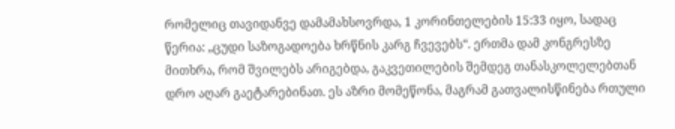რომელიც თავიდანვე დამამახსოვრდა, 1 კორინთელების 15:33 იყო, სადაც წერია: „ცუდი საზოგადოება ხრწნის კარგ ჩვევებს“. ერთმა დამ კონგრესზე მითხრა, რომ შვილებს არიგებდა, გაკვეთილების შემდეგ თანასკოლელებთან დრო აღარ გაეტარებინათ. ეს აზრი მომეწონა, მაგრამ გათვალისწინება რთული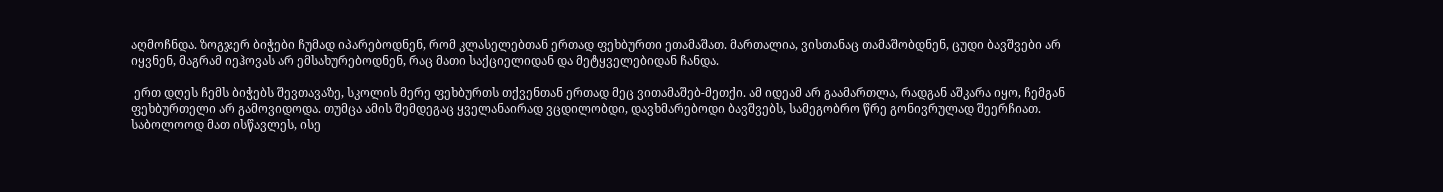აღმოჩნდა. ზოგჯერ ბიჭები ჩუმად იპარებოდნენ, რომ კლასელებთან ერთად ფეხბურთი ეთამაშათ. მართალია, ვისთანაც თამაშობდნენ, ცუდი ბავშვები არ იყვნენ, მაგრამ იეჰოვას არ ემსახურებოდნენ, რაც მათი საქციელიდან და მეტყველებიდან ჩანდა.

 ერთ დღეს ჩემს ბიჭებს შევთავაზე, სკოლის მერე ფეხბურთს თქვენთან ერთად მეც ვითამაშებ-მეთქი. ამ იდეამ არ გაამართლა, რადგან აშკარა იყო, ჩემგან ფეხბურთელი არ გამოვიდოდა. თუმცა ამის შემდეგაც ყველანაირად ვცდილობდი, დავხმარებოდი ბავშვებს, სამეგობრო წრე გონივრულად შეერჩიათ. საბოლოოდ მათ ისწავლეს, ისე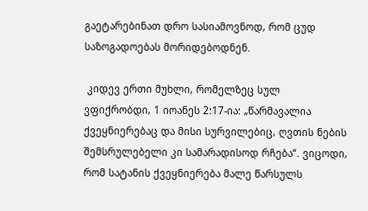გაეტარებინათ დრო სასიამოვნოდ, რომ ცუდ საზოგადოებას მორიდებოდნენ.

 კიდევ ერთი მუხლი, რომელზეც სულ ვფიქრობდი, 1 იოანეს 2:17-ია: „წარმავალია ქვეყნიერებაც და მისი სურვილებიც, ღვთის ნების შემსრულებელი კი სამარადისოდ რჩება“. ვიცოდი, რომ სატანის ქვეყნიერება მალე წარსულს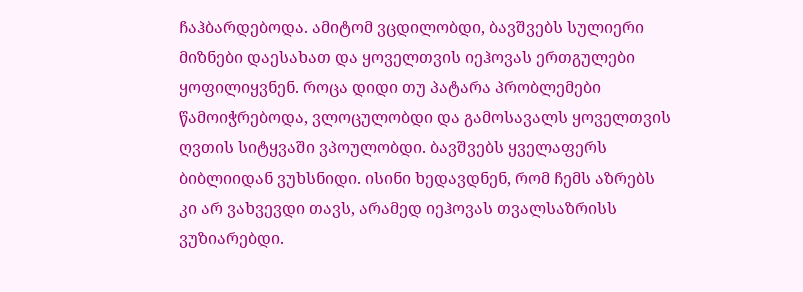ჩაჰბარდებოდა. ამიტომ ვცდილობდი, ბავშვებს სულიერი მიზნები დაესახათ და ყოველთვის იეჰოვას ერთგულები ყოფილიყვნენ. როცა დიდი თუ პატარა პრობლემები წამოიჭრებოდა, ვლოცულობდი და გამოსავალს ყოველთვის ღვთის სიტყვაში ვპოულობდი. ბავშვებს ყველაფერს ბიბლიიდან ვუხსნიდი. ისინი ხედავდნენ, რომ ჩემს აზრებს კი არ ვახვევდი თავს, არამედ იეჰოვას თვალსაზრისს ვუზიარებდი.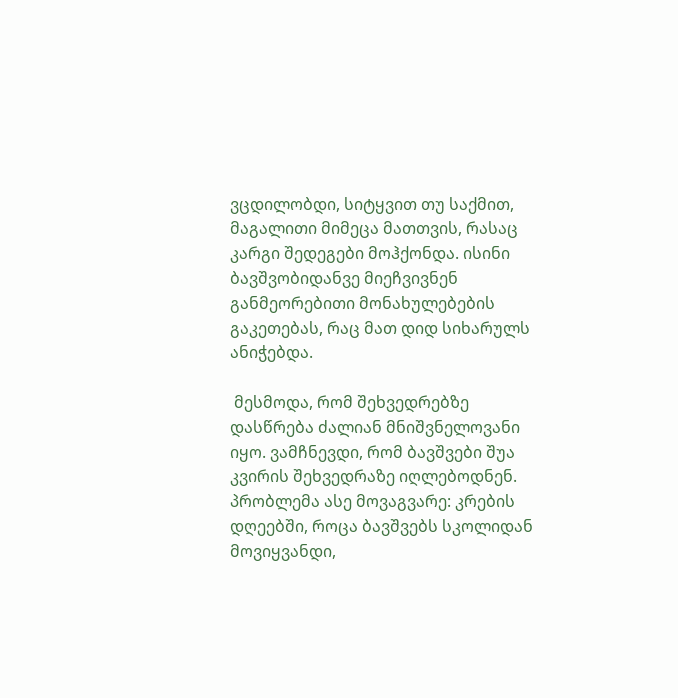ვცდილობდი, სიტყვით თუ საქმით, მაგალითი მიმეცა მათთვის, რასაც კარგი შედეგები მოჰქონდა. ისინი ბავშვობიდანვე მიეჩვივნენ განმეორებითი მონახულებების გაკეთებას, რაც მათ დიდ სიხარულს ანიჭებდა.

 მესმოდა, რომ შეხვედრებზე დასწრება ძალიან მნიშვნელოვანი იყო. ვამჩნევდი, რომ ბავშვები შუა კვირის შეხვედრაზე იღლებოდნენ. პრობლემა ასე მოვაგვარე: კრების დღეებში, როცა ბავშვებს სკოლიდან მოვიყვანდი,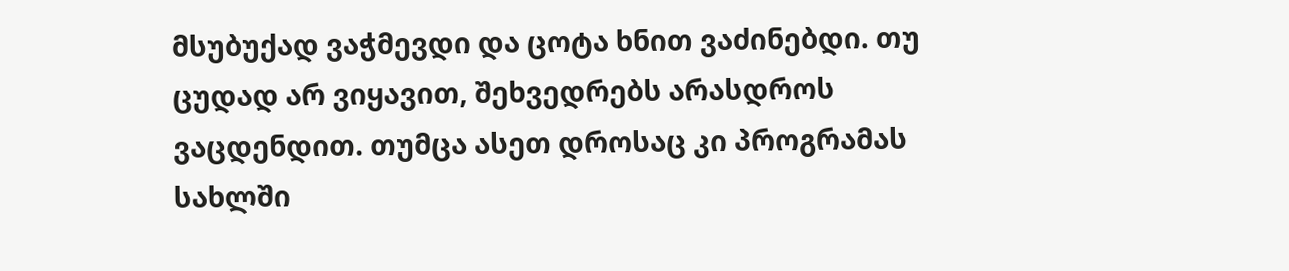მსუბუქად ვაჭმევდი და ცოტა ხნით ვაძინებდი. თუ ცუდად არ ვიყავით, შეხვედრებს არასდროს ვაცდენდით. თუმცა ასეთ დროსაც კი პროგრამას სახლში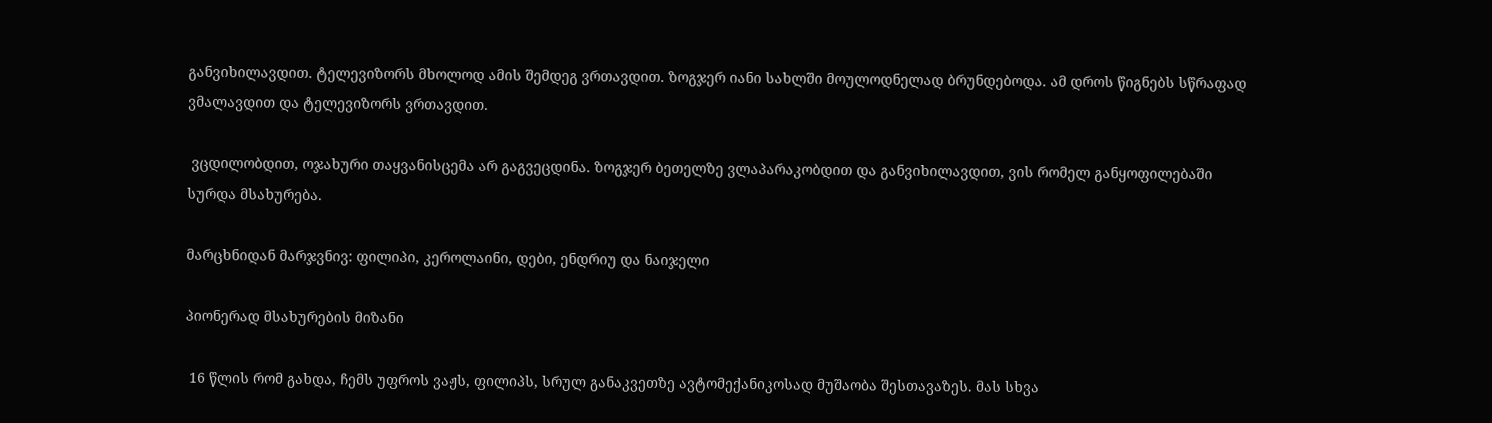განვიხილავდით. ტელევიზორს მხოლოდ ამის შემდეგ ვრთავდით. ზოგჯერ იანი სახლში მოულოდნელად ბრუნდებოდა. ამ დროს წიგნებს სწრაფად ვმალავდით და ტელევიზორს ვრთავდით.

 ვცდილობდით, ოჯახური თაყვანისცემა არ გაგვეცდინა. ზოგჯერ ბეთელზე ვლაპარაკობდით და განვიხილავდით, ვის რომელ განყოფილებაში სურდა მსახურება.

მარცხნიდან მარჯვნივ: ფილიპი, კეროლაინი, დები, ენდრიუ და ნაიჯელი

პიონერად მსახურების მიზანი

 16 წლის რომ გახდა, ჩემს უფროს ვაჟს, ფილიპს, სრულ განაკვეთზე ავტომექანიკოსად მუშაობა შესთავაზეს. მას სხვა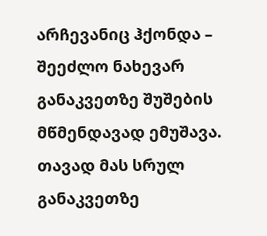არჩევანიც ჰქონდა – შეეძლო ნახევარ განაკვეთზე შუშების მწმენდავად ემუშავა. თავად მას სრულ განაკვეთზე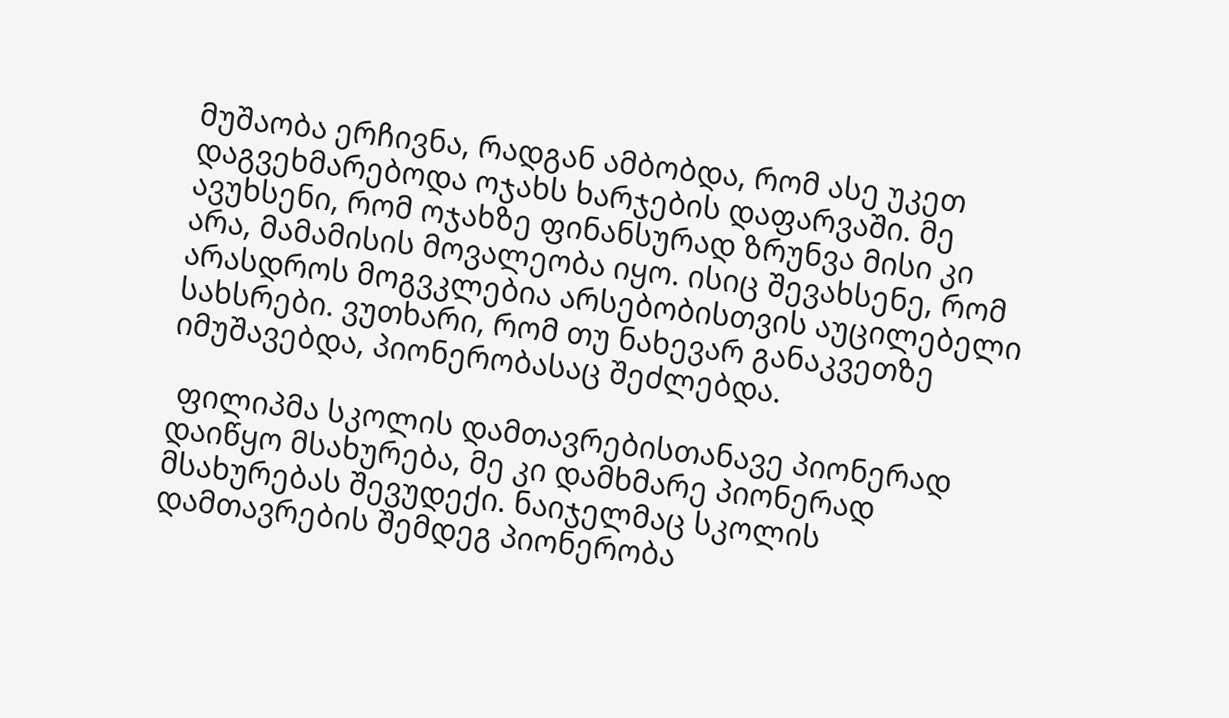მუშაობა ერჩივნა, რადგან ამბობდა, რომ ასე უკეთ დაგვეხმარებოდა ოჯახს ხარჯების დაფარვაში. მე ავუხსენი, რომ ოჯახზე ფინანსურად ზრუნვა მისი კი არა, მამამისის მოვალეობა იყო. ისიც შევახსენე, რომ არასდროს მოგვკლებია არსებობისთვის აუცილებელი სახსრები. ვუთხარი, რომ თუ ნახევარ განაკვეთზე იმუშავებდა, პიონერობასაც შეძლებდა.

 ფილიპმა სკოლის დამთავრებისთანავე პიონერად დაიწყო მსახურება, მე კი დამხმარე პიონერად მსახურებას შევუდექი. ნაიჯელმაც სკოლის დამთავრების შემდეგ პიონერობა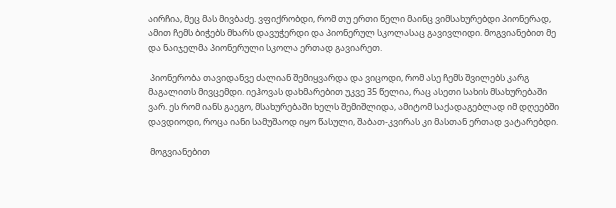აირჩია, მეც მას მივბაძე. ვფიქრობდი, რომ თუ ერთი წელი მაინც ვიმსახურებდი პიონერად, ამით ჩემს ბიჭებს მხარს დავუჭერდი და პიონერულ სკოლასაც გავივლიდი. მოგვიანებით მე და ნაიჯელმა პიონერული სკოლა ერთად გავიარეთ.

 პიონერობა თავიდანვე ძალიან შემიყვარდა და ვიცოდი, რომ ასე ჩემს შვილებს კარგ მაგალითს მივცემდი. იეჰოვას დახმარებით უკვე 35 წელია, რაც ასეთი სახის მსახურებაში ვარ. ეს რომ იანს გაეგო, მსახურებაში ხელს შემიშლიდა, ამიტომ საქადაგებლად იმ დღეებში დავდიოდი, როცა იანი სამუშაოდ იყო წასული, შაბათ-კვირას კი მასთან ერთად ვატარებდი.

 მოგვიანებით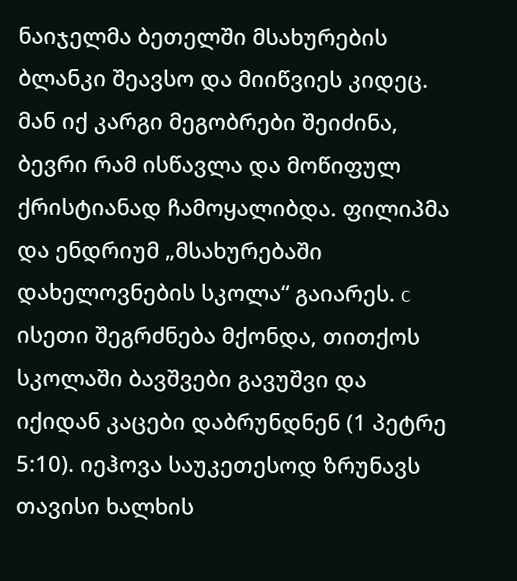ნაიჯელმა ბეთელში მსახურების ბლანკი შეავსო და მიიწვიეს კიდეც. მან იქ კარგი მეგობრები შეიძინა, ბევრი რამ ისწავლა და მოწიფულ ქრისტიანად ჩამოყალიბდა. ფილიპმა და ენდრიუმ „მსახურებაში დახელოვნების სკოლა“ გაიარეს. c ისეთი შეგრძნება მქონდა, თითქოს სკოლაში ბავშვები გავუშვი და იქიდან კაცები დაბრუნდნენ (1 პეტრე 5:10). იეჰოვა საუკეთესოდ ზრუნავს თავისი ხალხის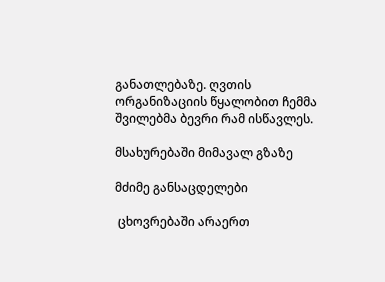განათლებაზე. ღვთის ორგანიზაციის წყალობით ჩემმა შვილებმა ბევრი რამ ისწავლეს.

მსახურებაში მიმავალ გზაზე

მძიმე განსაცდელები

 ცხოვრებაში არაერთ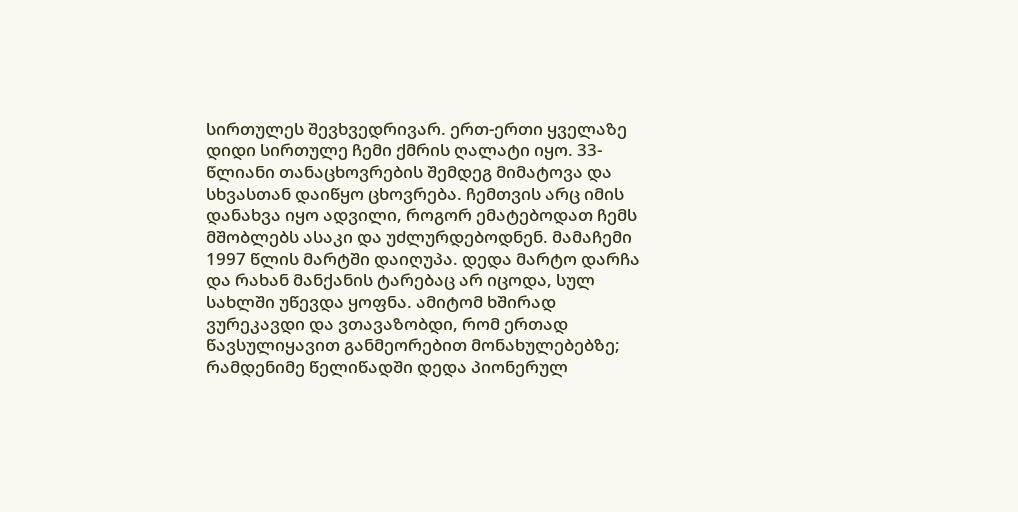სირთულეს შევხვედრივარ. ერთ-ერთი ყველაზე დიდი სირთულე ჩემი ქმრის ღალატი იყო. 33-წლიანი თანაცხოვრების შემდეგ მიმატოვა და სხვასთან დაიწყო ცხოვრება. ჩემთვის არც იმის დანახვა იყო ადვილი, როგორ ემატებოდათ ჩემს მშობლებს ასაკი და უძლურდებოდნენ. მამაჩემი 1997 წლის მარტში დაიღუპა. დედა მარტო დარჩა და რახან მანქანის ტარებაც არ იცოდა, სულ სახლში უწევდა ყოფნა. ამიტომ ხშირად ვურეკავდი და ვთავაზობდი, რომ ერთად წავსულიყავით განმეორებით მონახულებებზე; რამდენიმე წელიწადში დედა პიონერულ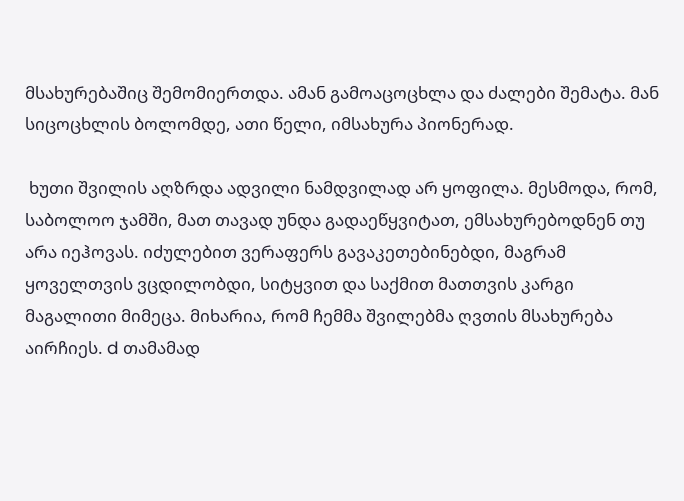მსახურებაშიც შემომიერთდა. ამან გამოაცოცხლა და ძალები შემატა. მან სიცოცხლის ბოლომდე, ათი წელი, იმსახურა პიონერად.

 ხუთი შვილის აღზრდა ადვილი ნამდვილად არ ყოფილა. მესმოდა, რომ, საბოლოო ჯამში, მათ თავად უნდა გადაეწყვიტათ, ემსახურებოდნენ თუ არა იეჰოვას. იძულებით ვერაფერს გავაკეთებინებდი, მაგრამ ყოველთვის ვცდილობდი, სიტყვით და საქმით მათთვის კარგი მაგალითი მიმეცა. მიხარია, რომ ჩემმა შვილებმა ღვთის მსახურება აირჩიეს. d თამამად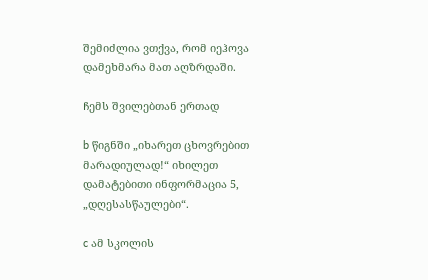შემიძლია ვთქვა, რომ იეჰოვა დამეხმარა მათ აღზრდაში.

ჩემს შვილებთან ერთად

b წიგნში „იხარეთ ცხოვრებით მარადიულად!“ იხილეთ დამატებითი ინფორმაცია 5, „დღესასწაულები“.

c ამ სკოლის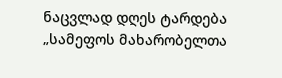ნაცვლად დღეს ტარდება „სამეფოს მახარობელთა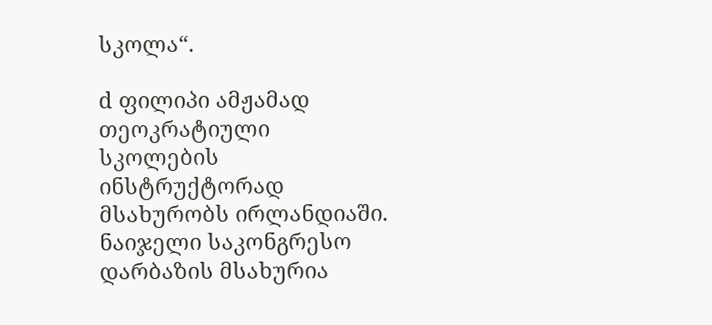სკოლა“.

d ფილიპი ამჟამად თეოკრატიული სკოლების ინსტრუქტორად მსახურობს ირლანდიაში. ნაიჯელი საკონგრესო დარბაზის მსახურია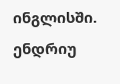ინგლისში. ენდრიუ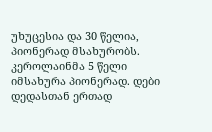უხუცესია და 30 წელია, პიონერად მსახურობს. კეროლაინმა 5 წელი იმსახურა პიონერად. დები დედასთან ერთად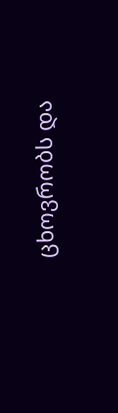ცხოვრობს და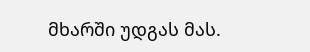მხარში უდგას მას.